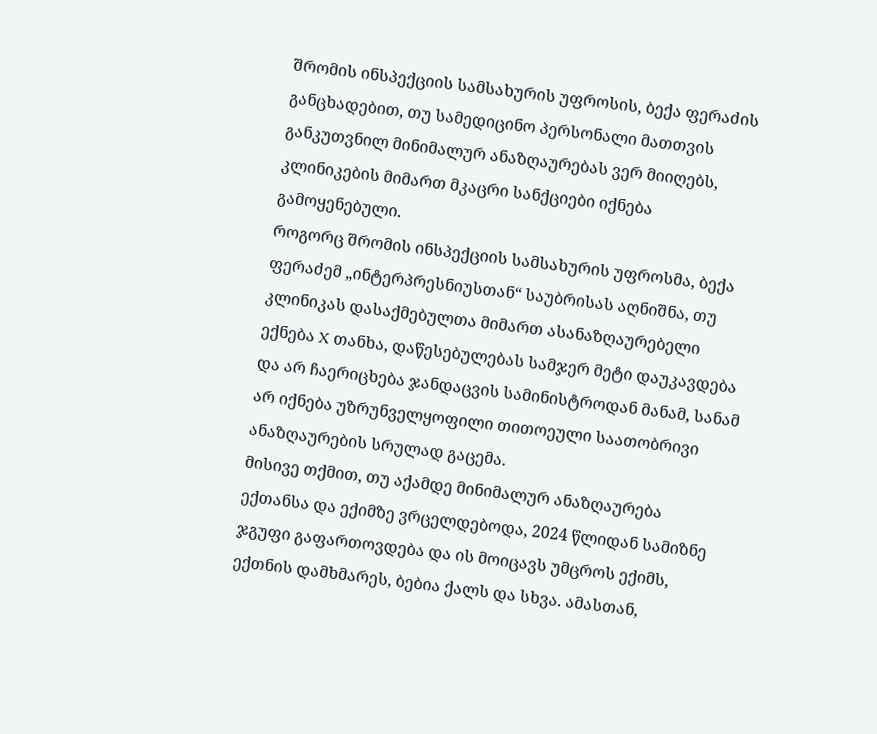შრომის ინსპექციის სამსახურის უფროსის, ბექა ფერაძის განცხადებით, თუ სამედიცინო პერსონალი მათთვის განკუთვნილ მინიმალურ ანაზღაურებას ვერ მიიღებს, კლინიკების მიმართ მკაცრი სანქციები იქნება გამოყენებული.
როგორც შრომის ინსპექციის სამსახურის უფროსმა, ბექა ფერაძემ „ინტერპრესნიუსთან“ საუბრისას აღნიშნა, თუ კლინიკას დასაქმებულთა მიმართ ასანაზღაურებელი ექნება X თანხა, დაწესებულებას სამჯერ მეტი დაუკავდება და არ ჩაერიცხება ჯანდაცვის სამინისტროდან მანამ, სანამ არ იქნება უზრუნველყოფილი თითოეული საათობრივი ანაზღაურების სრულად გაცემა.
მისივე თქმით, თუ აქამდე მინიმალურ ანაზღაურება ექთანსა და ექიმზე ვრცელდებოდა, 2024 წლიდან სამიზნე ჯგუფი გაფართოვდება და ის მოიცავს უმცროს ექიმს, ექთნის დამხმარეს, ბებია ქალს და სხვა. ამასთან,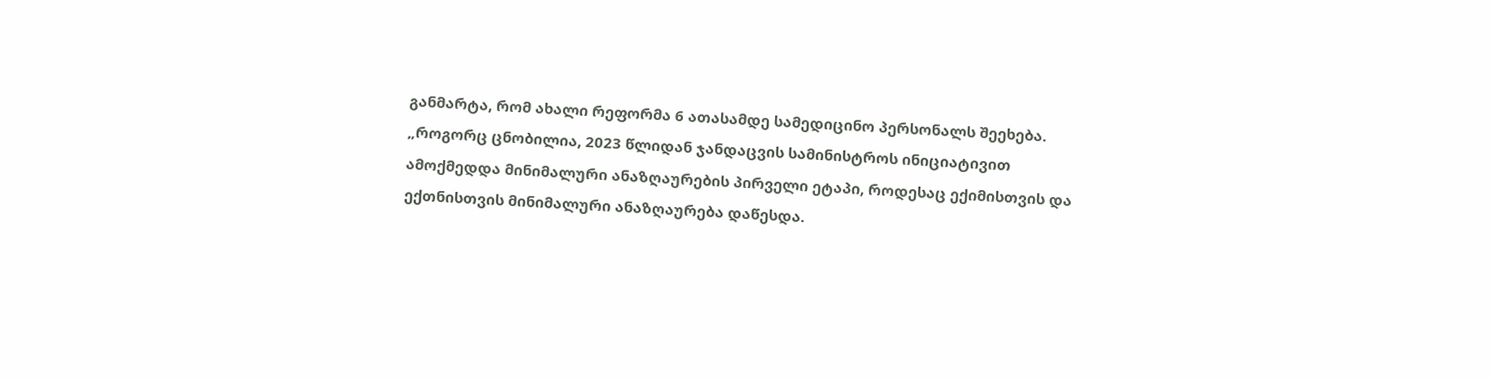განმარტა, რომ ახალი რეფორმა 6 ათასამდე სამედიცინო პერსონალს შეეხება.
„როგორც ცნობილია, 2023 წლიდან ჯანდაცვის სამინისტროს ინიციატივით ამოქმედდა მინიმალური ანაზღაურების პირველი ეტაპი, როდესაც ექიმისთვის და ექთნისთვის მინიმალური ანაზღაურება დაწესდა.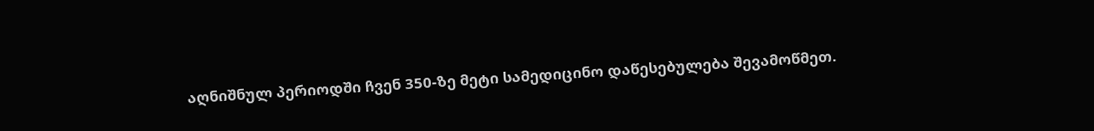აღნიშნულ პერიოდში ჩვენ 350-ზე მეტი სამედიცინო დაწესებულება შევამოწმეთ.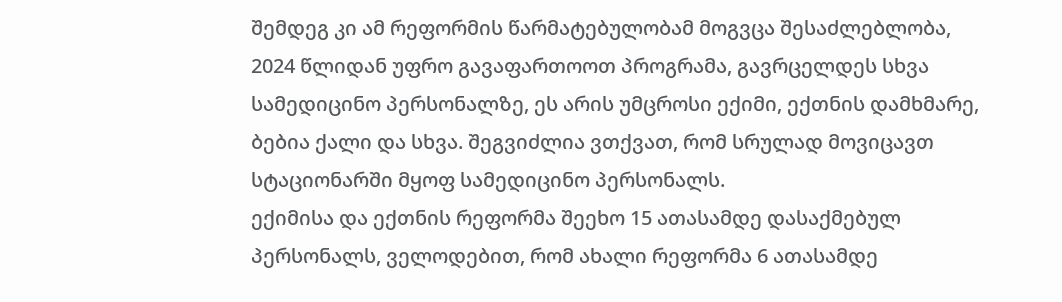შემდეგ კი ამ რეფორმის წარმატებულობამ მოგვცა შესაძლებლობა, 2024 წლიდან უფრო გავაფართოოთ პროგრამა, გავრცელდეს სხვა სამედიცინო პერსონალზე, ეს არის უმცროსი ექიმი, ექთნის დამხმარე, ბებია ქალი და სხვა. შეგვიძლია ვთქვათ, რომ სრულად მოვიცავთ სტაციონარში მყოფ სამედიცინო პერსონალს.
ექიმისა და ექთნის რეფორმა შეეხო 15 ათასამდე დასაქმებულ პერსონალს, ველოდებით, რომ ახალი რეფორმა 6 ათასამდე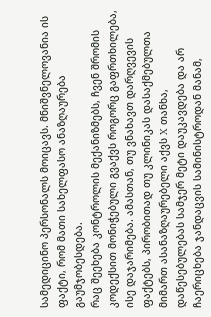სამედიცინო პერსონალს მოიცავს. მნიშვნელოვანია ის ფაქტი, რომ მათი სახელფასო ანაზღაურება გაუმჯობესდება.
რაც შეეხება კონტროლის მექანიზმებს, ჩვენ შრომის კოდექსით მონიჭებული გვაქვს როგორც გაფრთხილება, ისე დაჯარიმება. ამასთან, თუ ვნახავთ დარღვევის ფაქტებს, პირობითად თუ კლინიკას დასაქმებულთა მიმართ ასანაზღაურებელი აქვს X თანხა, დაწესებულებას სამჯერ მეტი დაუკავდება და არ ჩაერიცხება ჯანდაცვის სამინისტროდან მანამ,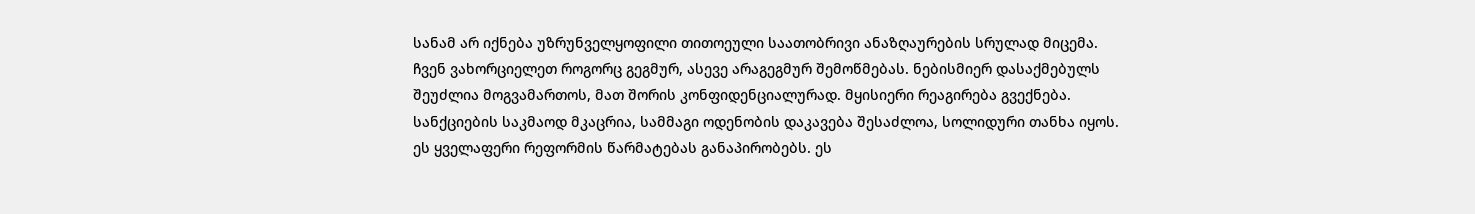სანამ არ იქნება უზრუნველყოფილი თითოეული საათობრივი ანაზღაურების სრულად მიცემა.
ჩვენ ვახორციელეთ როგორც გეგმურ, ასევე არაგეგმურ შემოწმებას. ნებისმიერ დასაქმებულს შეუძლია მოგვამართოს, მათ შორის კონფიდენციალურად. მყისიერი რეაგირება გვექნება. სანქციების საკმაოდ მკაცრია, სამმაგი ოდენობის დაკავება შესაძლოა, სოლიდური თანხა იყოს. ეს ყველაფერი რეფორმის წარმატებას განაპირობებს. ეს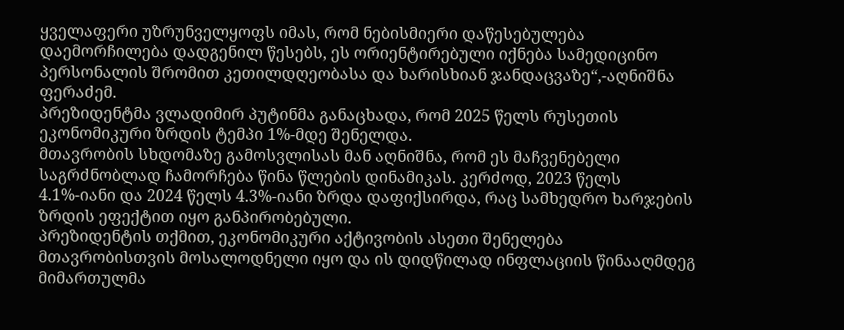ყველაფერი უზრუნველყოფს იმას, რომ ნებისმიერი დაწესებულება დაემორჩილება დადგენილ წესებს, ეს ორიენტირებული იქნება სამედიცინო პერსონალის შრომით კეთილდღეობასა და ხარისხიან ჯანდაცვაზე“,-აღნიშნა ფერაძემ.
პრეზიდენტმა ვლადიმირ პუტინმა განაცხადა, რომ 2025 წელს რუსეთის ეკონომიკური ზრდის ტემპი 1%-მდე შენელდა.
მთავრობის სხდომაზე გამოსვლისას მან აღნიშნა, რომ ეს მაჩვენებელი საგრძნობლად ჩამორჩება წინა წლების დინამიკას. კერძოდ, 2023 წელს 4.1%-იანი და 2024 წელს 4.3%-იანი ზრდა დაფიქსირდა, რაც სამხედრო ხარჯების ზრდის ეფექტით იყო განპირობებული.
პრეზიდენტის თქმით, ეკონომიკური აქტივობის ასეთი შენელება მთავრობისთვის მოსალოდნელი იყო და ის დიდწილად ინფლაციის წინააღმდეგ მიმართულმა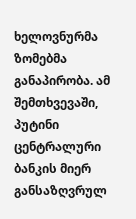ხელოვნურმა ზომებმა განაპირობა. ამ შემთხვევაში, პუტინი ცენტრალური ბანკის მიერ განსაზღვრულ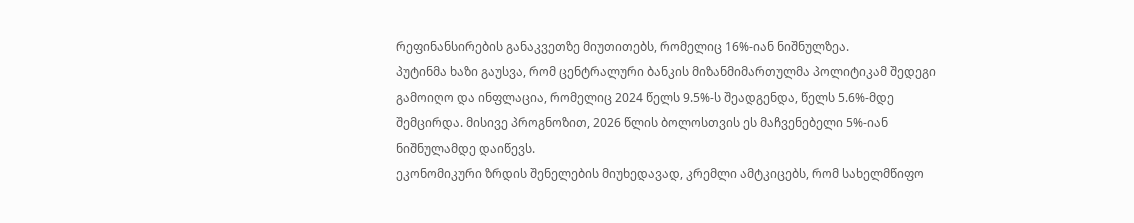რეფინანსირების განაკვეთზე მიუთითებს, რომელიც 16%-იან ნიშნულზეა.
პუტინმა ხაზი გაუსვა, რომ ცენტრალური ბანკის მიზანმიმართულმა პოლიტიკამ შედეგი გამოიღო და ინფლაცია, რომელიც 2024 წელს 9.5%-ს შეადგენდა, წელს 5.6%-მდე შემცირდა. მისივე პროგნოზით, 2026 წლის ბოლოსთვის ეს მაჩვენებელი 5%-იან ნიშნულამდე დაიწევს.
ეკონომიკური ზრდის შენელების მიუხედავად, კრემლი ამტკიცებს, რომ სახელმწიფო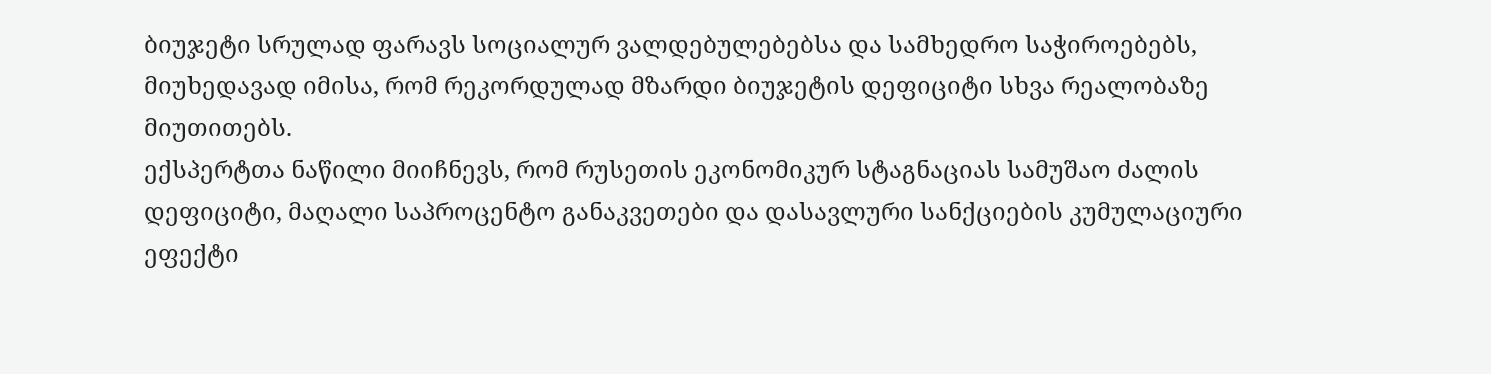ბიუჯეტი სრულად ფარავს სოციალურ ვალდებულებებსა და სამხედრო საჭიროებებს, მიუხედავად იმისა, რომ რეკორდულად მზარდი ბიუჯეტის დეფიციტი სხვა რეალობაზე მიუთითებს.
ექსპერტთა ნაწილი მიიჩნევს, რომ რუსეთის ეკონომიკურ სტაგნაციას სამუშაო ძალის დეფიციტი, მაღალი საპროცენტო განაკვეთები და დასავლური სანქციების კუმულაციური ეფექტი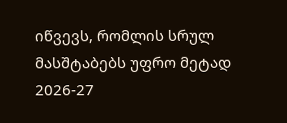იწვევს, რომლის სრულ მასშტაბებს უფრო მეტად 2026-27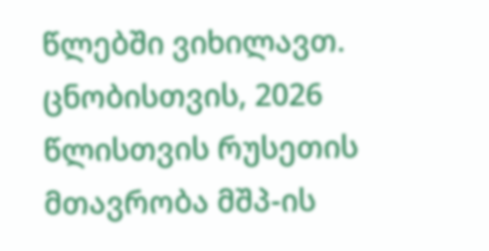წლებში ვიხილავთ.
ცნობისთვის, 2026 წლისთვის რუსეთის მთავრობა მშპ-ის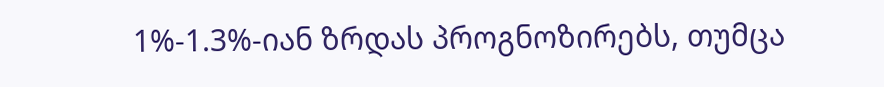1%-1.3%-იან ზრდას პროგნოზირებს, თუმცა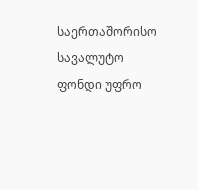საერთაშორისო სავალუტო ფონდი უფრო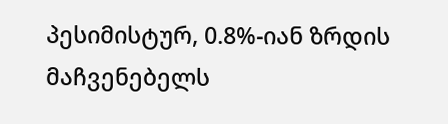პესიმისტურ, 0.8%-იან ზრდის მაჩვენებელს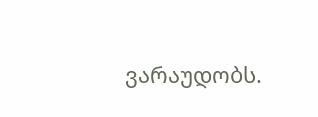ვარაუდობს.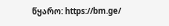წყარო: https://bm.ge/